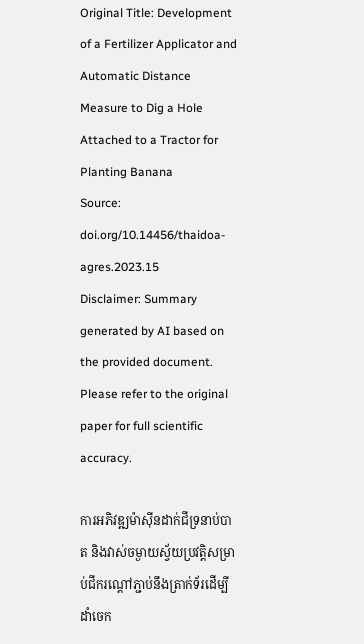Original Title: Development of a Fertilizer Applicator and Automatic Distance Measure to Dig a Hole Attached to a Tractor for Planting Banana
Source: doi.org/10.14456/thaidoa-agres.2023.15
Disclaimer: Summary generated by AI based on the provided document. Please refer to the original paper for full scientific accuracy.

ការអភិវឌ្ឍម៉ាស៊ីនដាក់ជីទ្រនាប់បាត និងវាស់ចម្ងាយស្វ័យប្រវត្តិសម្រាប់ជីករណ្តៅភ្ជាប់នឹងត្រាក់ទ័រដើម្បីដាំចេក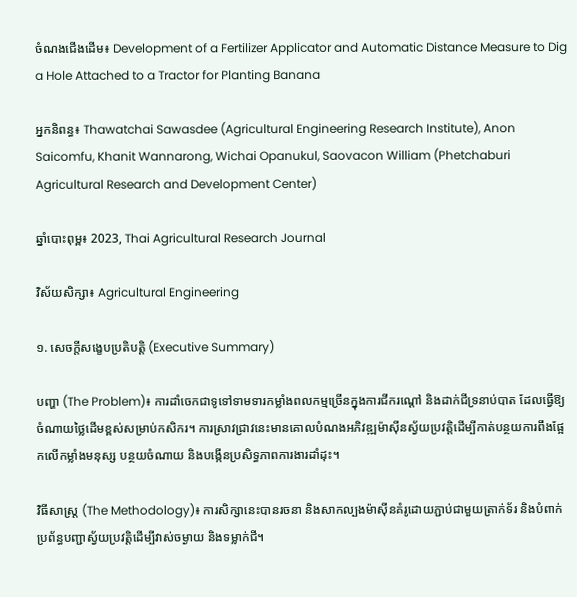ចំណងជើងដើម៖ Development of a Fertilizer Applicator and Automatic Distance Measure to Dig a Hole Attached to a Tractor for Planting Banana

អ្នកនិពន្ធ៖ Thawatchai Sawasdee (Agricultural Engineering Research Institute), Anon Saicomfu, Khanit Wannarong, Wichai Opanukul, Saovacon William (Phetchaburi Agricultural Research and Development Center)

ឆ្នាំបោះពុម្ព៖ 2023, Thai Agricultural Research Journal

វិស័យសិក្សា៖ Agricultural Engineering

១. សេចក្តីសង្ខេបប្រតិបត្តិ (Executive Summary)

បញ្ហា (The Problem)៖ ការដាំចេកជាទូទៅទាមទារកម្លាំងពលកម្មច្រើនក្នុងការជីករណ្តៅ និងដាក់ជីទ្រនាប់បាត ដែលធ្វើឱ្យចំណាយថ្លៃដើមខ្ពស់សម្រាប់កសិករ។ ការស្រាវជ្រាវនេះមានគោលបំណងអភិវឌ្ឍម៉ាស៊ីនស្វ័យប្រវត្តិដើម្បីកាត់បន្ថយការពឹងផ្អែកលើកម្លាំងមនុស្ស បន្ថយចំណាយ និងបង្កើនប្រសិទ្ធភាពការងារដាំដុះ។

វិធីសាស្ត្រ (The Methodology)៖ ការសិក្សានេះបានរចនា និងសាកល្បងម៉ាស៊ីនគំរូដោយភ្ជាប់ជាមួយត្រាក់ទ័រ និងបំពាក់ប្រព័ន្ធបញ្ជាស្វ័យប្រវត្តិដើម្បីវាស់ចម្ងាយ និងទម្លាក់ជី។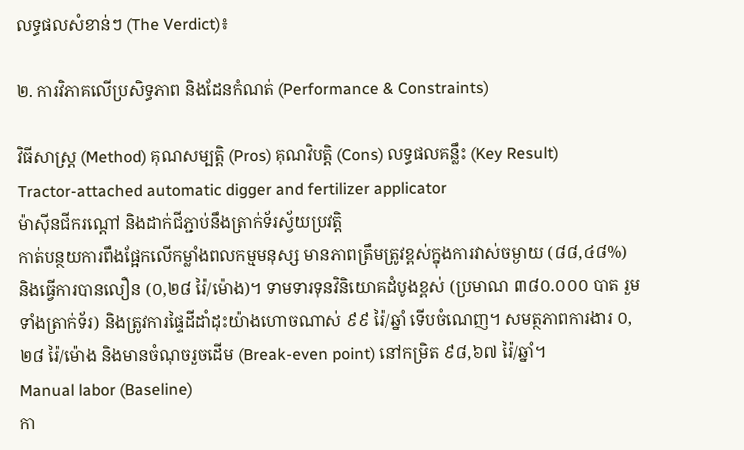លទ្ធផលសំខាន់ៗ (The Verdict)៖

២. ការវិភាគលើប្រសិទ្ធភាព និងដែនកំណត់ (Performance & Constraints)

វិធីសាស្ត្រ (Method) គុណសម្បត្តិ (Pros) គុណវិបត្តិ (Cons) លទ្ធផលគន្លឹះ (Key Result)
Tractor-attached automatic digger and fertilizer applicator
ម៉ាស៊ីនជីករណ្តៅ និងដាក់ជីភ្ជាប់នឹងត្រាក់ទ័រស្វ័យប្រវត្តិ
កាត់បន្ថយការពឹងផ្អែកលើកម្លាំងពលកម្មមនុស្ស មានភាពត្រឹមត្រូវខ្ពស់ក្នុងការវាស់ចម្ងាយ (៨៨,៤៨%) និងធ្វើការបានលឿន (០,២៨ រ៉ៃ/ម៉ោង)។ ទាមទារទុនវិនិយោគដំបូងខ្ពស់ (ប្រមាណ ៣៨០.០០០ បាត រួមទាំងត្រាក់ទ័រ) និងត្រូវការផ្ទៃដីដាំដុះយ៉ាងហោចណាស់ ៩៩ រ៉ៃ/ឆ្នាំ ទើបចំណេញ។ សមត្ថភាពការងារ ០,២៨ រ៉ៃ/ម៉ោង និងមានចំណុចរួចដើម (Break-even point) នៅកម្រិត ៩៨,៦៧ រ៉ៃ/ឆ្នាំ។
Manual labor (Baseline)
កា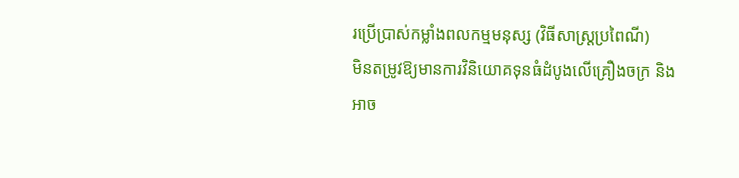រប្រើប្រាស់កម្លាំងពលកម្មមនុស្ស (វិធីសាស្រ្តប្រពៃណី)
មិនតម្រូវឱ្យមានការវិនិយោគទុនធំដំបូងលើគ្រឿងចក្រ និងអាច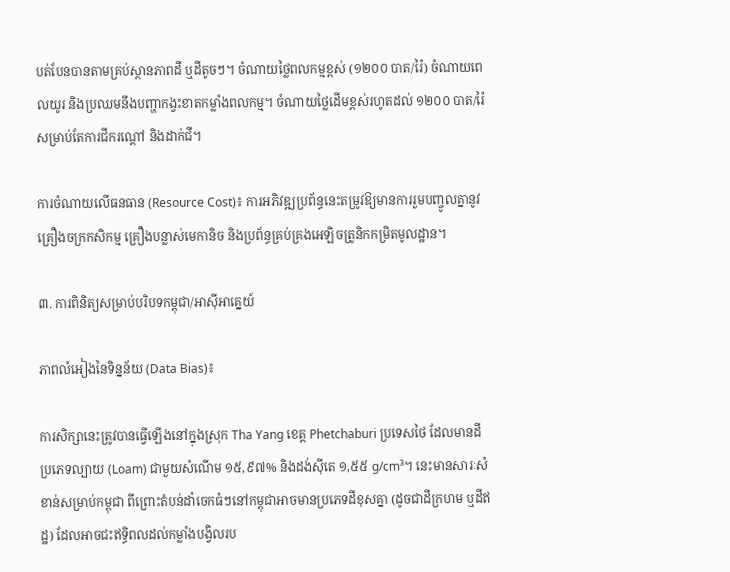បត់បែនបានតាមគ្រប់ស្ថានភាពដី ឬដីតូចៗ។ ចំណាយថ្លៃពលកម្មខ្ពស់ (១២០០ បាត/រ៉ៃ) ចំណាយពេលយូរ និងប្រឈមនឹងបញ្ហាកង្វះខាតកម្លាំងពលកម្ម។ ចំណាយថ្លៃដើមខ្ពស់រហូតដល់ ១២០០ បាត/រ៉ៃ សម្រាប់តែការជីករណ្តៅ និងដាក់ជី។

ការចំណាយលើធនធាន (Resource Cost)៖ ការអភិវឌ្ឍប្រព័ន្ធនេះតម្រូវឱ្យមានការរួមបញ្ចូលគ្នានូវគ្រឿងចក្រកសិកម្ម គ្រឿងបន្លាស់មេកានិច និងប្រព័ន្ធគ្រប់គ្រងអេឡិចត្រូនិកកម្រិតមូលដ្ឋាន។

៣. ការពិនិត្យសម្រាប់បរិបទកម្ពុជា/អាស៊ីអាគ្នេយ៍

ភាពលំអៀងនៃទិន្នន័យ (Data Bias)៖

ការសិក្សានេះត្រូវបានធ្វើឡើងនៅក្នុងស្រុក Tha Yang ខេត្ត Phetchaburi ប្រទេសថៃ ដែលមានដីប្រភេទល្បាយ (Loam) ជាមួយសំណើម ១៥,៩៧% និងដង់ស៊ីតេ ១,៥៥ g/cm³។ នេះមានសារៈសំខាន់សម្រាប់កម្ពុជា ពីព្រោះតំបន់ដាំចេកធំៗនៅកម្ពុជាអាចមានប្រភេទដីខុសគ្នា (ដូចជាដីក្រហម ឬដីឥដ្ឋ) ដែលអាចជះឥទ្ធិពលដល់កម្លាំងបង្វិលរប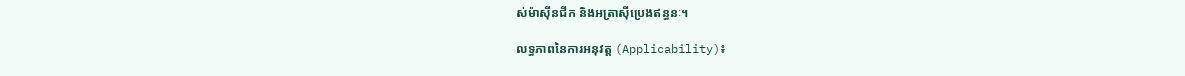ស់ម៉ាស៊ីនជីក និងអត្រាស៊ីប្រេងឥន្ធនៈ។

លទ្ធភាពនៃការអនុវត្ត (Applicability)៖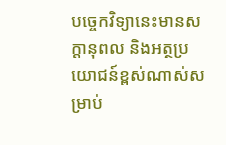បច្ចេកវិទ្យានេះមានសក្តានុពល និងអត្ថប្រយោជន៍ខ្ពស់ណាស់សម្រាប់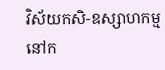វិស័យកសិ-ឧស្សាហកម្មនៅក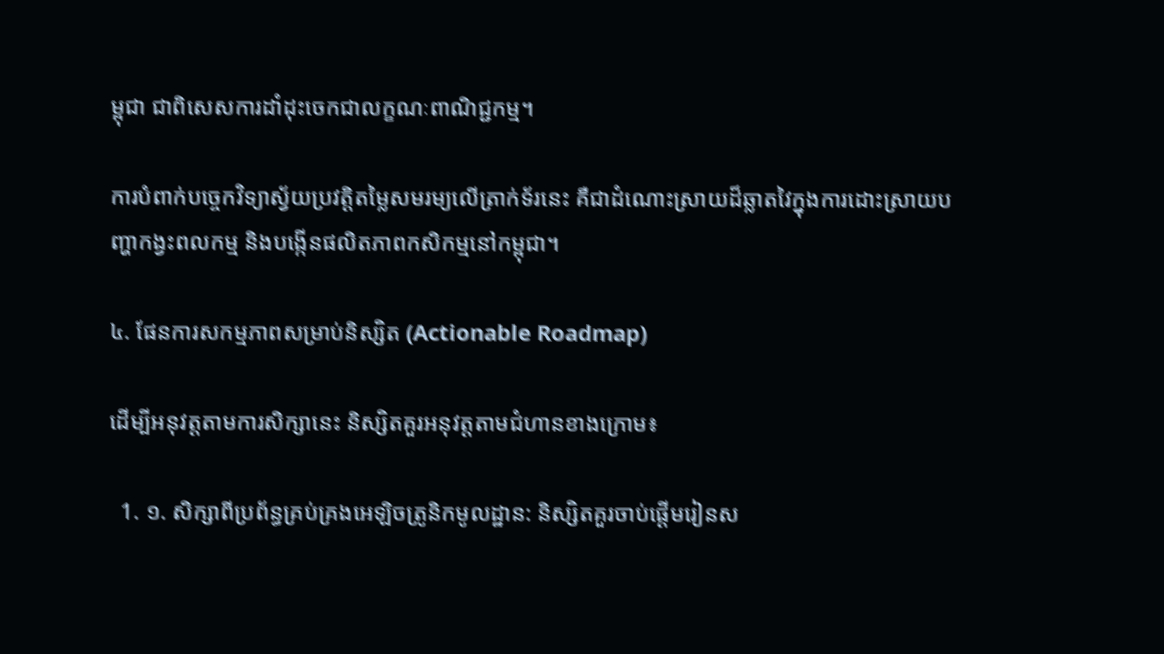ម្ពុជា ជាពិសេសការដាំដុះចេកជាលក្ខណៈពាណិជ្ជកម្ម។

ការបំពាក់បច្ចេកវិទ្យាស្វ័យប្រវត្តិតម្លៃសមរម្យលើត្រាក់ទ័រនេះ គឺជាដំណោះស្រាយដ៏ឆ្លាតវៃក្នុងការដោះស្រាយបញ្ហាកង្វះពលកម្ម និងបង្កើនផលិតភាពកសិកម្មនៅកម្ពុជា។

៤. ផែនការសកម្មភាពសម្រាប់និស្សិត (Actionable Roadmap)

ដើម្បីអនុវត្តតាមការសិក្សានេះ និស្សិតគួរអនុវត្តតាមជំហានខាងក្រោម៖

  1. ១. សិក្សាពីប្រព័ន្ធគ្រប់គ្រងអេឡិចត្រូនិកមូលដ្ឋាន: និស្សិតគួរចាប់ផ្តើមរៀនស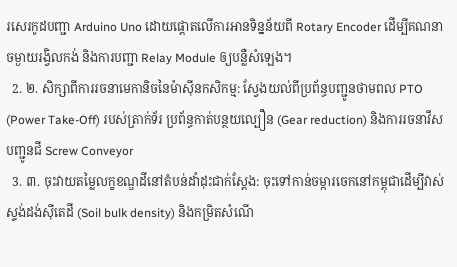រសេរកូដបញ្ជា Arduino Uno ដោយផ្តោតលើការអានទិន្នន័យពី Rotary Encoder ដើម្បីគណនាចម្ងាយរង្វិលកង់ និងការបញ្ជា Relay Module ឲ្យបន្លឺសំឡេង។
  2. ២. សិក្សាពីការរចនាមេកានិចនៃម៉ាស៊ីនកសិកម្ម: ស្វែងយល់ពីប្រព័ន្ធបញ្ជូនថាមពល PTO (Power Take-Off) របស់ត្រាក់ទ័រ ប្រព័ន្ធកាត់បន្ថយល្បឿន (Gear reduction) និងការរចនាវីសបញ្ជូនជី Screw Conveyor
  3. ៣. ចុះវាយតម្លៃលក្ខខណ្ឌដីនៅតំបន់ដាំដុះជាក់ស្តែង: ចុះទៅកាន់ចម្ការចេកនៅកម្ពុជាដើម្បីវាស់ស្ទង់ដង់ស៊ីតេដី (Soil bulk density) និងកម្រិតសំណើ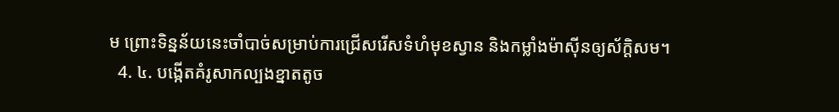ម ព្រោះទិន្នន័យនេះចាំបាច់សម្រាប់ការជ្រើសរើសទំហំមុខស្វាន និងកម្លាំងម៉ាស៊ីនឲ្យស័ក្តិសម។
  4. ៤. បង្កើតគំរូសាកល្បងខ្នាតតូច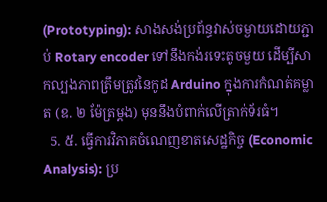(Prototyping): សាងសង់ប្រព័ន្ធវាស់ចម្ងាយដោយភ្ជាប់ Rotary encoder ទៅនឹងកង់រទេះតូចមួយ ដើម្បីសាកល្បងភាពត្រឹមត្រូវនៃកូដ Arduino ក្នុងការកំណត់គម្លាត (ឧ. ២ ម៉ែត្រម្តង) មុននឹងបំពាក់លើត្រាក់ទ័រធំ។
  5. ៥. ធ្វើការវិភាគចំណេញខាតសេដ្ឋកិច្ច (Economic Analysis): ប្រ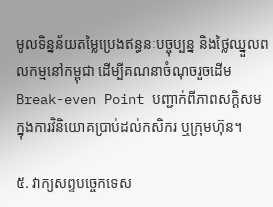មូលទិន្នន័យតម្លៃប្រេងឥន្ធនៈបច្ចុប្បន្ន និងថ្លៃឈ្នួលពលកម្មនៅកម្ពុជា ដើម្បីគណនាចំណុចរួចដើម Break-even Point បញ្ជាក់ពីភាពសក្តិសមក្នុងការវិនិយោគប្រាប់ដល់កសិករ ឬក្រុមហ៊ុន។

៥. វាក្យសព្ទបច្ចេកទេស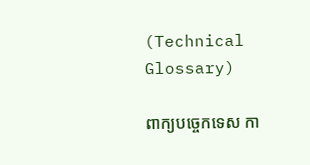(Technical Glossary)

ពាក្យបច្ចេកទេស កា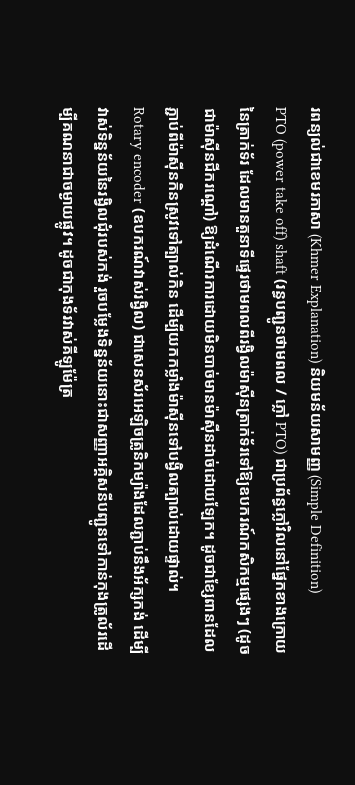រពន្យល់ជាខេមរភាសា (Khmer Explanation) និយមន័យសាមញ្ញ (Simple Definition)
PTO (power take off) shaft (រន្ធបញ្ជូនថាមពល / ភ្លៅ PTO) ជាប្រព័ន្ធភ្លៅវិលនៅផ្នែកខាងក្រោយនៃត្រាក់ទ័រ ដែលមានតួនាទីផ្ទេរថាមពលពីរង្វិលម៉ាស៊ីនត្រាក់ទ័រទៅឱ្យឧបករណ៍កសិកម្មផ្សេងៗ (ដូចជាម៉ាស៊ីនជីករណ្តៅ) ឱ្យដំណើរការដោយមិនបាច់មានម៉ាស៊ីនដាច់ដោយឡែក។ ដូចជាខ្សែពានដែលភ្ជាប់ពីម៉ាស៊ីនកិនស្រូវទៅត្បាល់កិន ដើម្បីយកកម្លាំងម៉ាស៊ីនទៅបង្វិលត្បាល់ដោយផ្ទាល់។
Rotary encoder (ឧបករណ៍វាស់រង្វិល) ជាសេនស័រអេឡិចត្រូនិកម្យ៉ាងដែលភ្ជាប់នឹងអ័ក្សកង់ ដើម្បីវាស់ទិន្នន័យនៃរង្វិលជុំរបស់កង់ រួចបម្លែងទិន្នន័យនោះជាសញ្ញាអគ្គិសនីបញ្ជូនទៅកាន់កុងត្រូល័រដើម្បីគណនាជាចម្ងាយផ្លូវ។ ដូចជាកុងទ័រវាស់គីឡូម៉ែត្រ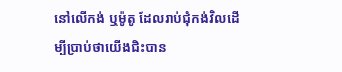នៅលើកង់ ឬម៉ូតូ ដែលរាប់ជុំកង់វិលដើម្បីប្រាប់ថាយើងជិះបាន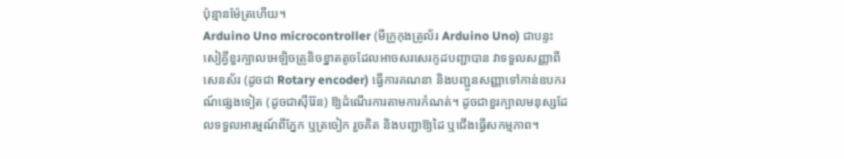ប៉ុន្មានម៉ែត្រហើយ។
Arduino Uno microcontroller (មីក្រូកុងត្រូល័រ Arduino Uno) ជាបន្ទះសៀគ្វីខួរក្បាលអេឡិចត្រូនិចខ្នាតតូចដែលអាចសរសេរកូដបញ្ជាបាន វាទទួលសញ្ញាពីសេនស័រ (ដូចជា Rotary encoder) ធ្វើការគណនា និងបញ្ជូនសញ្ញាទៅកាន់ឧបករណ៍ផ្សេងទៀត (ដូចជាស៊ីរ៉ែន) ឱ្យដំណើរការតាមការកំណត់។ ដូចជាខួរក្បាលមនុស្សដែលទទួលអារម្មណ៍ពីភ្នែក ឬត្រចៀក រួចគិត និងបញ្ជាឱ្យដៃ ឬជើងធ្វើសកម្មភាព។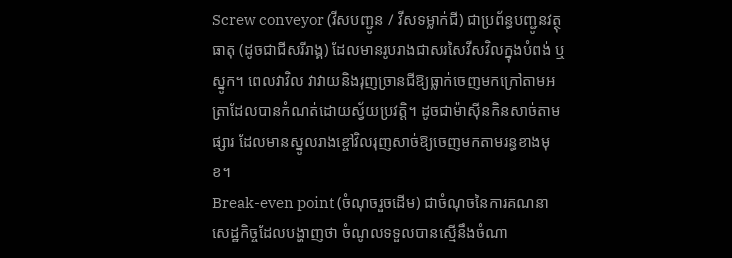Screw conveyor (វីសបញ្ជូន / វីសទម្លាក់ជី) ជាប្រព័ន្ធបញ្ជូនវត្ថុធាតុ (ដូចជាជីសរីរាង្គ) ដែលមានរូបរាងជាសរសៃវីសវិលក្នុងបំពង់ ឬស្នូក។ ពេលវាវិល វាវាយនិងរុញច្រានជីឱ្យធ្លាក់ចេញមកក្រៅតាមអត្រាដែលបានកំណត់ដោយស្វ័យប្រវត្តិ។ ដូចជាម៉ាស៊ីនកិនសាច់តាមផ្សារ ដែលមានស្នូលរាងខ្ចៅវិលរុញសាច់ឱ្យចេញមកតាមរន្ធខាងមុខ។
Break-even point (ចំណុចរួចដើម) ជាចំណុចនៃការគណនាសេដ្ឋកិច្ចដែលបង្ហាញថា ចំណូលទទួលបានស្មើនឹងចំណា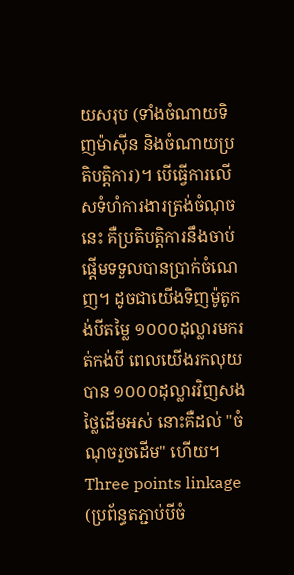យសរុប (ទាំងចំណាយទិញម៉ាស៊ីន និងចំណាយប្រតិបត្តិការ)។ បើធ្វើការលើសទំហំការងារត្រង់ចំណុចនេះ គឺប្រតិបត្តិការនឹងចាប់ផ្តើមទទួលបានប្រាក់ចំណេញ។ ដូចជាយើងទិញម៉ូតូកង់បីតម្លៃ ១០០០ដុល្លារមករត់កង់បី ពេលយើងរកលុយបាន ១០០០ដុល្លារវិញសងថ្លៃដើមអស់ នោះគឺដល់ "ចំណុចរួចដើម" ហើយ។
Three points linkage (ប្រព័ន្ធតភ្ជាប់បីចំ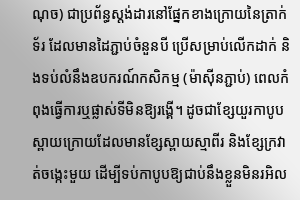ណុច) ជាប្រព័ន្ធស្តង់ដារនៅផ្នែកខាងក្រោយនៃត្រាក់ទ័រ ដែលមានដៃភ្ជាប់ចំនួនបី ប្រើសម្រាប់លើកដាក់ និងទប់លំនឹងឧបករណ៍កសិកម្ម (ម៉ាស៊ីនភ្ជាប់) ពេលកំពុងធ្វើការឬផ្លាស់ទីមិនឱ្យរង្គើ។ ដូចជាខ្សែយួរកាបូបស្ពាយក្រោយដែលមានខ្សែស្ពាយស្មាពីរ និងខ្សែក្រវាត់ចង្កេះមួយ ដើម្បីទប់កាបូបឱ្យជាប់នឹងខ្លួនមិនរអិល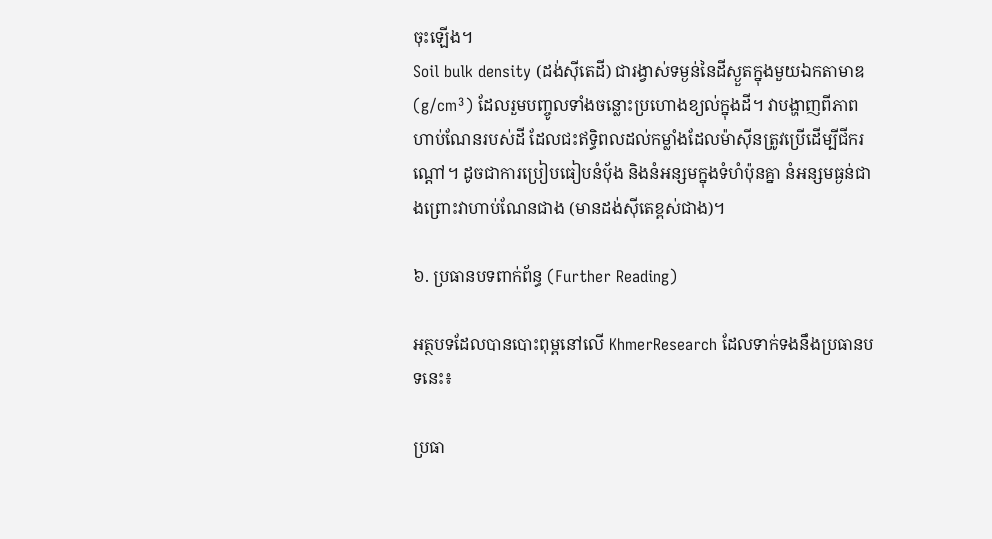ចុះឡើង។
Soil bulk density (ដង់ស៊ីតេដី) ជារង្វាស់ទម្ងន់នៃដីស្ងួតក្នុងមួយឯកតាមាឌ (g/cm³) ដែលរួមបញ្ចូលទាំងចន្លោះប្រហោងខ្យល់ក្នុងដី។ វាបង្ហាញពីភាពហាប់ណែនរបស់ដី ដែលជះឥទ្ធិពលដល់កម្លាំងដែលម៉ាស៊ីនត្រូវប្រើដើម្បីជីករណ្តៅ។ ដូចជាការប្រៀបធៀបនំប៉័ង និងនំអន្សមក្នុងទំហំប៉ុនគ្នា នំអន្សមធ្ងន់ជាងព្រោះវាហាប់ណែនជាង (មានដង់ស៊ីតេខ្ពស់ជាង)។

៦. ប្រធានបទពាក់ព័ន្ធ (Further Reading)

អត្ថបទដែលបានបោះពុម្ពនៅលើ KhmerResearch ដែលទាក់ទងនឹងប្រធានបទនេះ៖

ប្រធា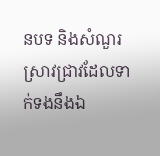នបទ និងសំណួរស្រាវជ្រាវដែលទាក់ទងនឹងឯ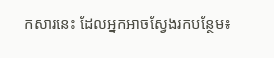កសារនេះ ដែលអ្នកអាចស្វែងរកបន្ថែម៖